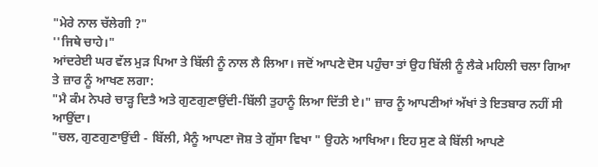"ਮੇਰੇ ਨਾਲ ਚੱਲੇਗੀ ?"
''ਜਿਥੇ ਚਾਹੇ।"
ਆਂਦਰੇਈ ਘਰ ਵੱਲ ਮੁੜ ਪਿਆ ਤੇ ਬਿੱਲੀ ਨੂੰ ਨਾਲ ਲੈ ਲਿਆ। ਜਦੋਂ ਆਪਣੇ ਦੋਸ ਪਹੁੰਚਾ ਤਾਂ ਉਹ ਬਿੱਲੀ ਨੂੰ ਲੈਕੇ ਮਹਿਲੀ ਚਲਾ ਗਿਆ ਤੇ ਜ਼ਾਰ ਨੂੰ ਆਖਣ ਲਗਾ:
"ਮੈ ਕੰਮ ਨੇਪਰੇ ਚਾੜ੍ਹ ਦਿਤੈ ਅਤੇ ਗੁਣਗੁਣਾਉਂਦੀ-ਬਿੱਲੀ ਤੁਹਾਨੂੰ ਲਿਆ ਦਿੱਤੀ ਏ।" ਜ਼ਾਰ ਨੂੰ ਆਪਣੀਆਂ ਅੱਖਾਂ ਤੇ ਇਤਬਾਰ ਨਹੀਂ ਸੀ ਆਉਂਦਾ।
"ਚਲ, ਗੁਣਗੁਣਾਉਂਦੀ - ਬਿੱਲੀ, ਮੈਨੂੰ ਆਪਣਾ ਜੋਸ਼ ਤੇ ਗੁੱਸਾ ਵਿਖਾ " ਉਹਨੇ ਆਖਿਆ। ਇਹ ਸੁਣ ਕੇ ਬਿੱਲੀ ਆਪਣੇ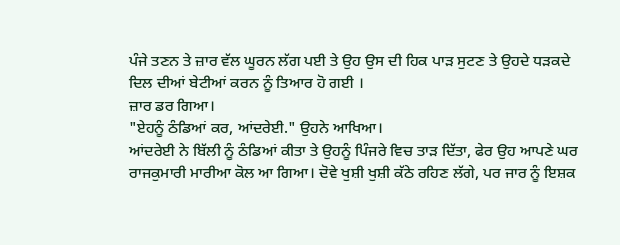ਪੰਜੇ ਤਣਨ ਤੇ ਜ਼ਾਰ ਵੱਲ ਘੂਰਨ ਲੱਗ ਪਈ ਤੇ ਉਹ ਉਸ ਦੀ ਹਿਕ ਪਾੜ ਸੁਟਣ ਤੇ ਉਹਦੇ ਧੜਕਦੇ ਦਿਲ ਦੀਆਂ ਬੇਟੀਆਂ ਕਰਨ ਨੂੰ ਤਿਆਰ ਹੋ ਗਈ ।
ਜ਼ਾਰ ਡਰ ਗਿਆ।
"ਏਹਨੂੰ ਠੰਡਿਆਂ ਕਰ, ਆਂਦਰੇਈ." ਉਹਨੇ ਆਖਿਆ।
ਆਂਦਰੇਈ ਨੇ ਬਿੱਲੀ ਨੂੰ ਠੰਡਿਆਂ ਕੀਤਾ ਤੇ ਉਹਨੂੰ ਪਿੰਜਰੇ ਵਿਚ ਤਾੜ ਦਿੱਤਾ, ਫੇਰ ਉਹ ਆਪਣੇ ਘਰ ਰਾਜਕੁਮਾਰੀ ਮਾਰੀਆ ਕੋਲ ਆ ਗਿਆ। ਦੋਵੇ ਖੁਸ਼ੀ ਖੁਸ਼ੀ ਕੱਠੇ ਰਹਿਣ ਲੱਗੇ, ਪਰ ਜਾਰ ਨੂੰ ਇਸ਼ਕ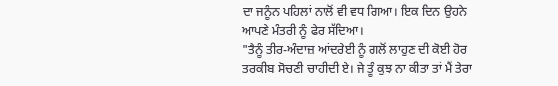ਦਾ ਜਨੂੰਨ ਪਹਿਲਾਂ ਨਾਲੋਂ ਵੀ ਵਧ ਗਿਆ। ਇਕ ਦਿਨ ਉਹਨੇ ਆਪਣੇ ਮੰਤਰੀ ਨੂੰ ਫੇਰ ਸੱਦਿਆ।
"ਤੈਨੂੰ ਤੀਰ-ਅੰਦਾਜ਼ ਆਂਦਰੇਈ ਨੂੰ ਗਲੋਂ ਲਾਹੁਣ ਦੀ ਕੋਈ ਹੋਰ ਤਰਕੀਬ ਸੋਚਣੀ ਚਾਹੀਦੀ ਏ। ਜੇ ਤੂੰ ਕੁਝ ਨਾ ਕੀਤਾ ਤਾਂ ਮੈਂ ਤੇਰਾ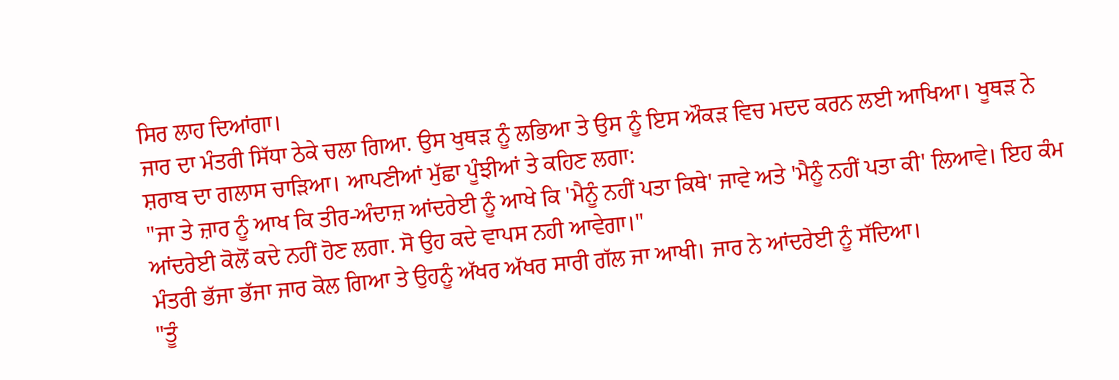ਸਿਰ ਲਾਹ ਦਿਆਂਗਾ।
ਜਾਰ ਦਾ ਮੰਤਰੀ ਸਿੱਧਾ ਠੇਕੇ ਚਲਾ ਗਿਆ. ਉਸ ਖੁਥੜ ਨੂੰ ਲਭਿਆ ਤੇ ਉਸ ਨੂੰ ਇਸ ਔਕੜ ਵਿਚ ਮਦਦ ਕਰਨ ਲਈ ਆਖਿਆ। ਖੂਥੜ ਨੇ ਸ਼ਰਾਬ ਦਾ ਗਲਾਸ ਚਾੜਿਆ। ਆਪਣੀਆਂ ਮੁੱਛਾ ਪੂੰਝੀਆਂ ਤੇ ਕਹਿਣ ਲਗਾ:
"ਜਾ ਤੇ ਜ਼ਾਰ ਨੂੰ ਆਖ ਕਿ ਤੀਰ-ਅੰਦਾਜ਼ ਆਂਦਰੇਈ ਨੂੰ ਆਖੇ ਕਿ 'ਮੈਨੂੰ ਨਹੀਂ ਪਤਾ ਕਿਥੇ' ਜਾਵੇ ਅਤੇ 'ਮੈਨੂੰ ਨਹੀਂ ਪਤਾ ਕੀ' ਲਿਆਵੇ। ਇਹ ਕੰਮ ਆਂਦਰੇਈ ਕੋਲੋਂ ਕਦੇ ਨਹੀਂ ਹੋਣ ਲਗਾ. ਸੋ ਉਹ ਕਦੇ ਵਾਪਸ ਨਹੀ ਆਵੇਗਾ।"
ਮੰਤਰੀ ਭੱਜਾ ਭੱਜਾ ਜਾਰ ਕੋਲ ਗਿਆ ਤੇ ਉਹਨੂੰ ਅੱਖਰ ਅੱਖਰ ਸਾਰੀ ਗੱਲ ਜਾ ਆਖੀ। ਜਾਰ ਨੇ ਆਂਦਰੇਈ ਨੂੰ ਸੱਦਿਆ।
"ਤੂੰ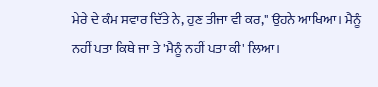ਮੇਰੇ ਦੇ ਕੰਮ ਸਵਾਰ ਦਿੱਤੇ ਨੇ, ਹੁਣ ਤੀਜਾ ਵੀ ਕਰ," ਉਹਨੇ ਆਖਿਆ। ਮੈਨੂੰ ਨਹੀਂ ਪਤਾ ਕਿਥੇ ਜਾ ਤੇ 'ਮੈਨੂੰ ਨਹੀਂ ਪਤਾ ਕੀ' ਲਿਆ।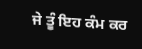ਜੇ ਤੂੰ ਇਹ ਕੰਮ ਕਰ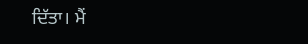ਦਿੱਤਾ। ਮੈਂ